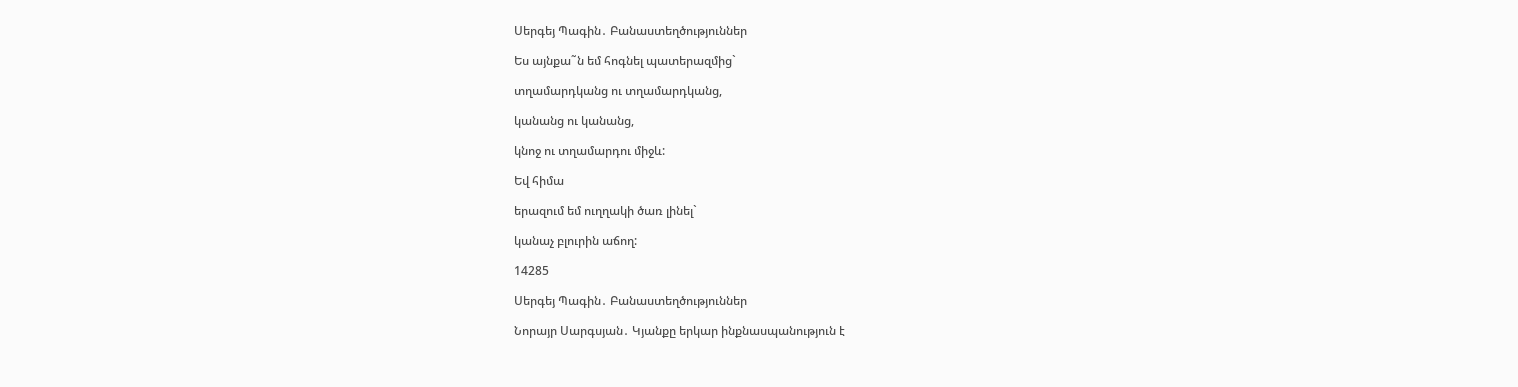Սերգեյ Պագին․ Բանաստեղծություններ

Ես այնքա˜ն եմ հոգնել պատերազմից`

տղամարդկանց ու տղամարդկանց,

կանանց ու կանանց,

կնոջ ու տղամարդու միջև:

Եվ հիմա

երազում եմ ուղղակի ծառ լինել`

կանաչ բլուրին աճող:

14285

Սերգեյ Պագին․ Բանաստեղծություններ

Նորայր Սարգսյան․ Կյանքը երկար ինքնասպանություն է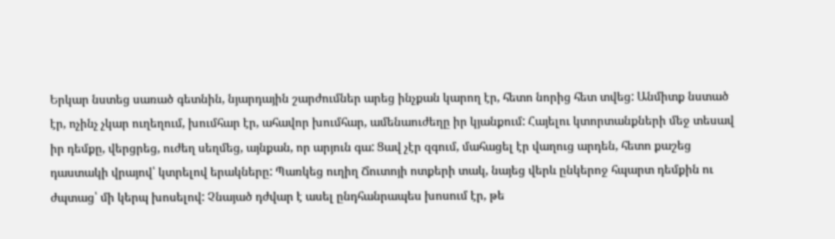Երկար նստեց սառած գետնին, նյարդային շարժումներ արեց ինչքան կարող էր, հետո նորից հետ տվեց: Անմիտք նստած էր, ոչինչ չկար ուղեղում, խումհար էր, ահավոր խումհար, ամենաուժեղը իր կյանքում: Հայելու կտորտանքների մեջ տեսավ իր դեմքը, վերցրեց, ուժեղ սեղմեց, այնքան, որ արյուն գա: Ցավ չէր զգում, մահացել էր վաղուց արդեն, հետո քաշեց դաստակի վրայով՝ կտրելով երակները: Պառկեց ուղիղ Ճուտոյի ոտքերի տակ, նայեց վերև ընկերոջ հպարտ դեմքին ու ժպտաց՝ մի կերպ խոսելով: Չնայած դժվար է ասել ընդհանրապես խոսում էր, թե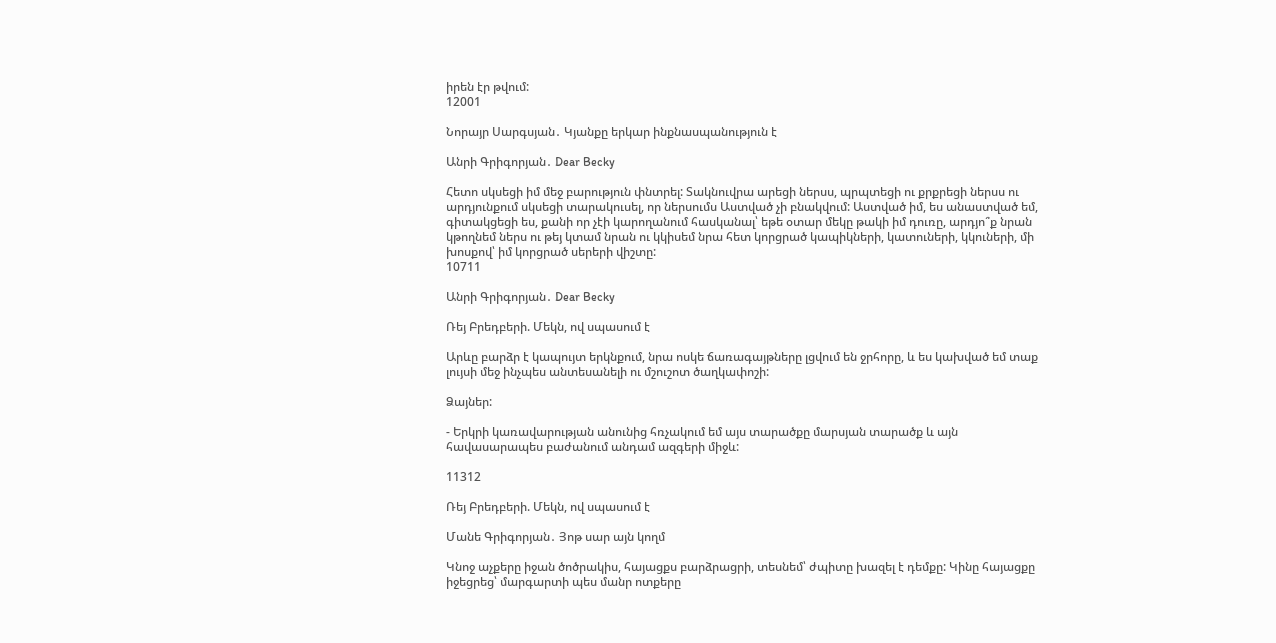իրեն էր թվում:
12001

Նորայր Սարգսյան․ Կյանքը երկար ինքնասպանություն է

Անրի Գրիգորյան․ Dear Becky

Հետո սկսեցի իմ մեջ բարություն փնտրել: Տակնուվրա արեցի ներսս, պրպտեցի ու քրքրեցի ներսս ու արդյունքում սկսեցի տարակուսել, որ ներսումս Աստված չի բնակվում: Աստված իմ, ես անաստված եմ, գիտակցեցի ես, քանի որ չէի կարողանում հասկանալ՝ եթե օտար մեկը թակի իմ դուռը, արդյո՞ք նրան կթողնեմ ներս ու թեյ կտամ նրան ու կկիսեմ նրա հետ կորցրած կապիկների, կատուների, կկուների, մի խոսքով՝ իմ կորցրած սերերի վիշտը:
10711

Անրի Գրիգորյան․ Dear Becky

Ռեյ Բրեդբերի. Մեկն, ով սպասում է

Արևը բարձր է կապույտ երկնքում, նրա ոսկե ճառագայթները լցվում են ջրհորը, և ես կախված եմ տաք լույսի մեջ ինչպես անտեսանելի ու մշուշոտ ծաղկափոշի:

Ձայներ:

- Երկրի կառավարության անունից հռչակում եմ այս տարածքը մարսյան տարածք և այն հավասարապես բաժանում անդամ ազգերի միջև:

11312

Ռեյ Բրեդբերի. Մեկն, ով սպասում է

Մանե Գրիգորյան․ Յոթ սար այն կողմ

Կնոջ աչքերը իջան ծոծրակիս, հայացքս բարձրացրի, տեսնեմ՝ ժպիտը խազել է դեմքը: Կինը հայացքը իջեցրեց՝ մարգարտի պես մանր ոտքերը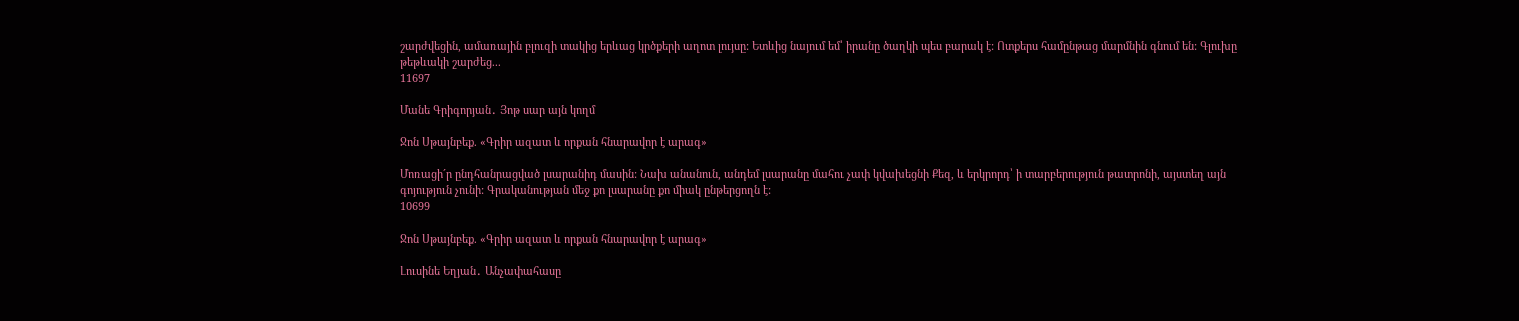շարժվեցին, ամառային բլուզի տակից երևաց կրծքերի աղոտ լույսը: Ետևից նայում եմ՝ իրանը ծաղկի պես բարակ է: Ոտքերս համընթաց մարմնին գնում են: Գլուխը թեթևակի շարժեց...
11697

Մանե Գրիգորյան․ Յոթ սար այն կողմ

Ջոն Սթայնբեք. «Գրիր ազատ և որքան հնարավոր է արագ»

Մոռացի´ր ընդհանրացված լսարանիդ մասին: Նախ անանուն, անդեմ լսարանը մահու չափ կվախեցնի Քեզ, և երկրորդ՝ ի տարբերություն թատրոնի, այստեղ այն գոյություն չունի: Գրականության մեջ քո լսարանը քո միակ ընթերցողն է:
10699

Ջոն Սթայնբեք. «Գրիր ազատ և որքան հնարավոր է արագ»

Լուսինե Եղյան․ Անչափահասը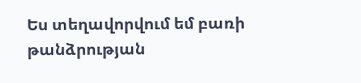Ես տեղավորվում եմ բառի թանձրության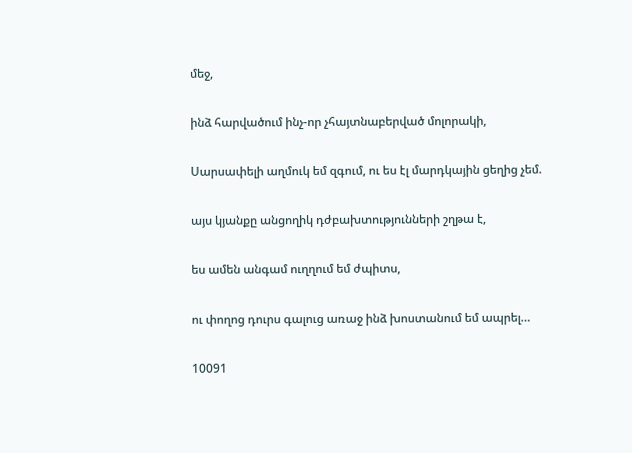մեջ,

ինձ հարվածում ինչ-որ չհայտնաբերված մոլորակի,

Սարսափելի աղմուկ եմ զգում, ու ես էլ մարդկային ցեղից չեմ.

այս կյանքը անցողիկ դժբախտությունների շղթա է,

ես ամեն անգամ ուղղում եմ ժպիտս,

ու փողոց դուրս գալուց առաջ ինձ խոստանում եմ ապրել…

10091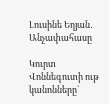Լուսինե Եղյան․ Անչափահասը

Կուրտ Վոննեգուտի ութ կանոնները`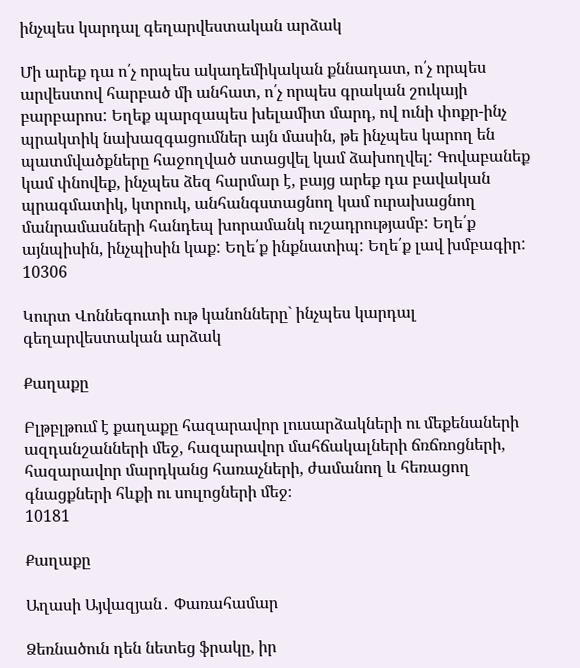ինչպես կարդալ գեղարվեստական արձակ

Մի արեք դա ո՛չ որպես ակադեմիկական քննադատ, ո՛չ որպես արվեստով հարբած մի անհատ, ո՛չ որպես գրական շուկայի բարբարոս: Եղեք պարզապես խելամիտ մարդ, ով ունի փոքր-ինչ պրակտիկ նախազգացումներ այն մասին, թե ինչպես կարող են պատմվածքները հաջողված ստացվել կամ ձախողվել: Գովաբանեք կամ փնովեք, ինչպես ձեզ հարմար է, բայց արեք դա բավական պրագմատիկ, կտրուկ, անհանգստացնող կամ ուրախացնող մանրամասների հանդեպ խորամանկ ուշադրությամբ: Եղե՛ք այնպիսին, ինչպիսին կաք: Եղե՛ք ինքնատիպ: Եղե՛ք լավ խմբագիր:
10306

Կուրտ Վոննեգուտի ութ կանոնները` ինչպես կարդալ գեղարվեստական արձակ

Քաղաքը

Բլթբլթում է քաղաքը հազարավոր լուսարձակների ու մեքենաների ազդանշանների մեջ, հազարավոր մահճակալների ճռճռոցների, հազարավոր մարդկանց հառաչների, ժամանող և հեռացող գնացքների հևքի ու սուլոցների մեջ։
10181

Քաղաքը

Աղասի Այվազյան․ Փառահամար

Ձեռնածուն դեն նետեց ֆրակը, իր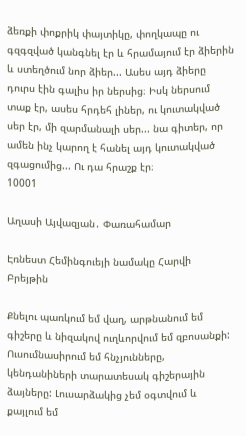ձեռքի փոքրիկ փայտիկը, փողկապը ու գզգզված կանգնել էր և հրամայում էր ձիերին և ստեղծում նոր ձիեր... Ասես այդ ձիերը դուրս էին գալիս իր ներսից։ Իսկ ներսում տաք էր, ասես հրդեհ լիներ, ու կուտակված սեր էր, մի զարմանալի սեր... նա գիտեր, որ ամեն ինչ կարող է հանել այդ կուտակված զգացումից... Ու դա հրաշք էր։
10001

Աղասի Այվազյան․ Փառահամար

Էռնեստ Հեմինգուեյի նամակը Հարվի Բրեյթին

Քնելու պառկում եմ վաղ, արթնանում եմ գիշերը և նիզակով ուղևորվում եմ զբոսանքի: Ուսումնասիրում եմ հնչյունները, կենդանիների տարատեսակ գիշերային ձայները: Լուսարձակից չեմ օգտվում և քայլում եմ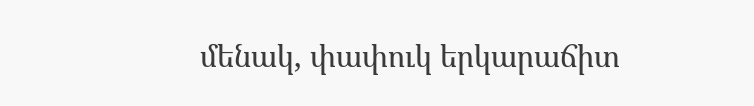մենակ, փափուկ երկարաճիտ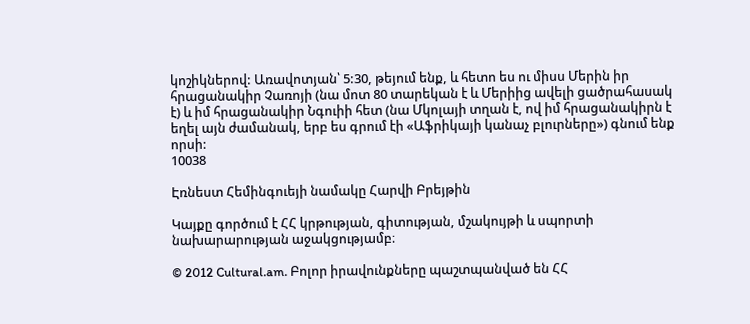կոշիկներով: Առավոտյան՝ 5:30, թեյում ենք, և հետո ես ու միսս Մերին իր հրացանակիր Չառոյի (նա մոտ 80 տարեկան է և Մերիից ավելի ցածրահասակ է) և իմ հրացանակիր Նգուիի հետ (նա Մկոլայի տղան է, ով իմ հրացանակիրն է եղել այն ժամանակ, երբ ես գրում էի «Աֆրիկայի կանաչ բլուրները») գնում ենք որսի:
10038

Էռնեստ Հեմինգուեյի նամակը Հարվի Բրեյթին

Կայքը գործում է ՀՀ կրթության, գիտության, մշակույթի և սպորտի նախարարության աջակցությամբ։

© 2012 Cultural.am. Բոլոր իրավունքները պաշտպանված են ՀՀ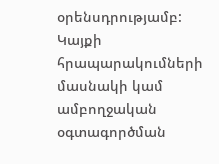օրենսդրությամբ: Կայքի հրապարակումների մասնակի կամ ամբողջական օգտագործման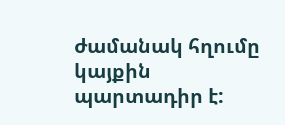ժամանակ հղումը կայքին պարտադիր է: